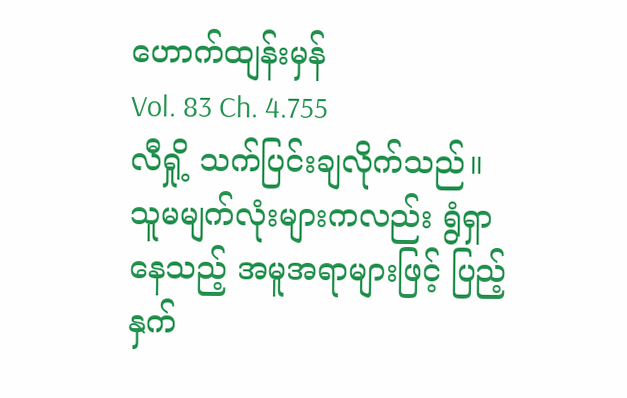ဟောက်ထျန်းမှန်
Vol. 83 Ch. 4.755
လီရှို့ သက်ပြင်းချလိုက်သည်။ သူမမျက်လုံးများကလည်း ရွံရှာနေသည့် အမူအရာများဖြင့် ပြည့်နှက်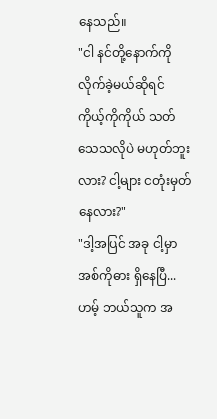နေသည်။
"ငါ နင်တို့နောက်ကို လိုက်ခဲ့မယ်ဆိုရင် ကိုယ့်ကိုကိုယ် သတ်သေသလိုပဲ မဟုတ်ဘူးလား? ငါ့များ ငတုံးမှတ်နေလား?"
"ဒါ့အပြင် အခု ငါ့မှာ အစ်ကိုဓား ရှိနေပြီ... ဟမ့် ဘယ်သူက အ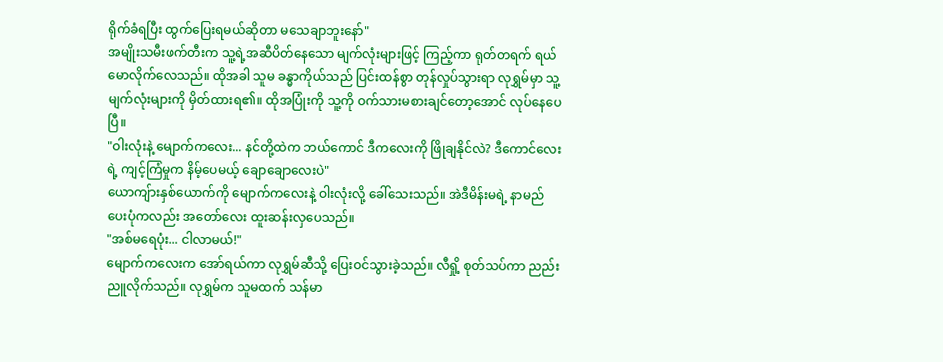ရိုက်ခံရပြီး ထွက်ပြေးရမယ်ဆိုတာ မသေချာဘူးနော်"
အမျိုးသမီးဖက်တီးက သူ့ရဲ့အဆီပိတ်နေသော မျက်လုံးများဖြင့် ကြည့်ကာ ရုတ်တရက် ရယ်မောလိုက်လေသည်။ ထိုအခါ သူမ ခန္ဓာကိုယ်သည် ပြင်းထန်စွာ တုန်လှုပ်သွားရာ လုရွှမ်မှာ သူ့မျက်လုံးများကို မှိတ်ထားရ၏။ ထိုအပြုံးကို သူ့ကို ဝက်သားမစားချင်တော့အောင် လုပ်နေပေပြီ။
"ဝါးလုံးနဲ့ မျောက်ကလေး... နင်တို့ထဲက ဘယ်ကောင် ဒီကလေးကို ဖြိုချနိုင်လဲ? ဒီကောင်လေးရဲ့ ကျင့်ကြံမှုက နိမ့်ပေမယ့် ချောချောလေးပဲ"
ယောကျ်ားနှစ်ယောက်ကို မျောက်ကလေးနဲ့ ဝါးလုံးလို့ ခေါ်သေးသည်။ အဲဒီမိန်းမရဲ့ နာမည်ပေးပုံကလည်း အတော်လေး ထူးဆန်းလှပေသည်။
"အစ်မရေပုံး... ငါလာမယ်!"
မျောက်ကလေးက အော်ရယ်ကာ လုရွှမ်ဆီသို့ ပြေးဝင်သွားခဲ့သည်။ လီရှို့ စုတ်သပ်ကာ ညည်းညူလိုက်သည်။ လုရွှမ်က သူမထက် သန်မာ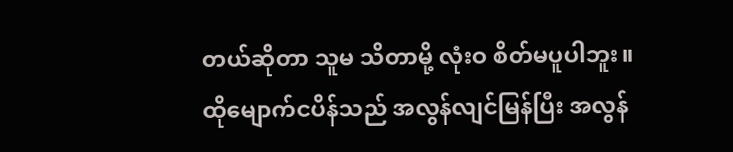တယ်ဆိုတာ သူမ သိတာမို့ လုံးဝ စိတ်မပူပါဘူး။
ထိုမျောက်ငပိန်သည် အလွန်လျင်မြန်ပြီး အလွန်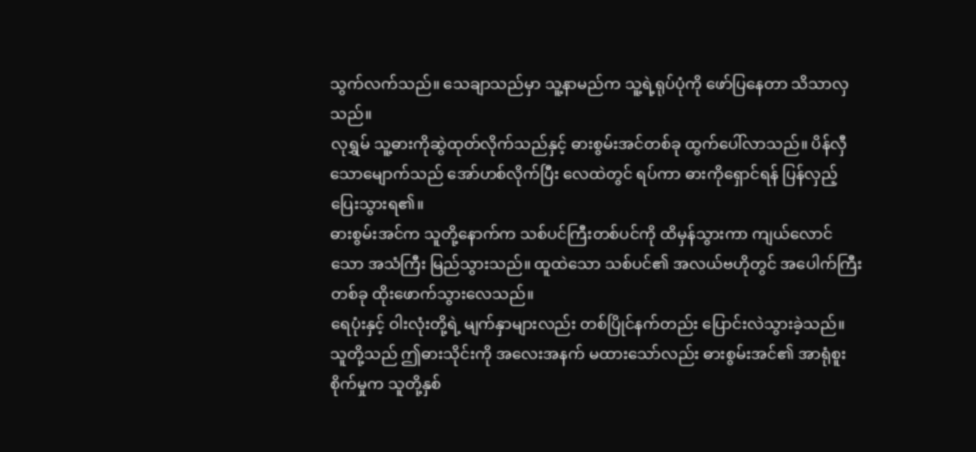သွက်လက်သည်။ သေချာသည်မှာ သူ့နာမည်က သူ့ရဲ့ရုပ်ပုံကို ဖော်ပြနေတာ သိသာလှသည်။
လုရွှမ် သူ့ဓားကိုဆွဲထုတ်လိုက်သည်နှင့် ဓားစွမ်းအင်တစ်ခု ထွက်ပေါ်လာသည်။ ပိန်လှီသောမျောက်သည် အော်ဟစ်လိုက်ပြီး လေထဲတွင် ရပ်ကာ ဓားကိုရှောင်ရန် ပြန်လှည့်ပြေးသွားရ၏။
ဓားစွမ်းအင်က သူတို့နောက်က သစ်ပင်ကြီးတစ်ပင်ကို ထိမှန်သွားကာ ကျယ်လောင်သော အသံကြီး မြည်သွားသည်။ ထူထဲသော သစ်ပင်၏ အလယ်ဗဟိုတွင် အပေါက်ကြီးတစ်ခု ထိုးဖောက်သွားလေသည်။
ရေပုံးနှင့် ဝါးလုံးတို့ရဲ့ မျက်နှာများလည်း တစ်ပြိုင်နက်တည်း ပြောင်းလဲသွားခဲ့သည်။ သူတို့သည် ဤဓားသိုင်းကို အလေးအနက် မထားသော်လည်း ဓားစွမ်းအင်၏ အာရုံစူးစိုက်မှုက သူတို့နှစ်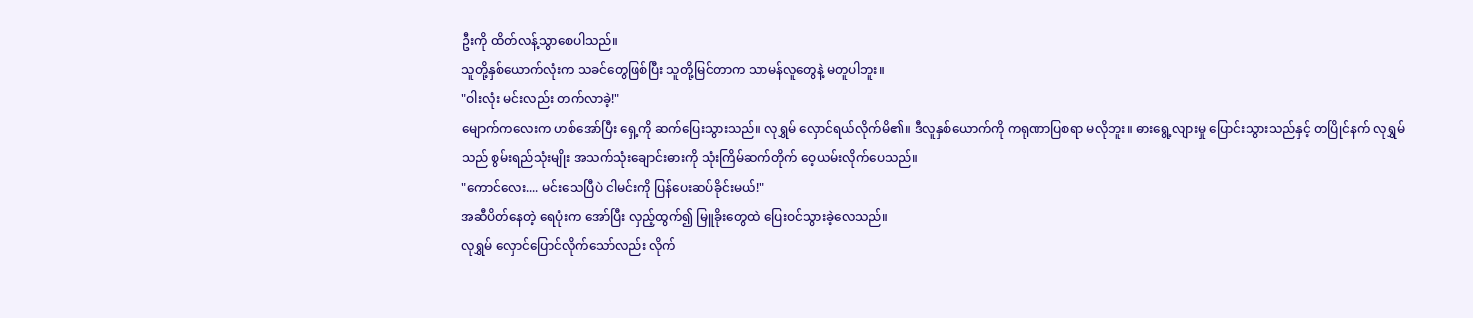ဦးကို ထိတ်လန့်သွာစေပါသည်။
သူတို့နှစ်ယောက်လုံးက သခင်တွေဖြစ်ပြီး သူတို့မြင်တာက သာမန်လူတွေနဲ့ မတူပါဘူး။
"ဝါးလုံး မင်းလည်း တက်လာခဲ့!"
မျောက်ကလေးက ဟစ်အော်ပြီး ရှေ့ကို ဆက်ပြေးသွားသည်။ လုရွှမ် လှောင်ရယ်လိုက်မိ၏။ ဒီလူနှစ်ယောက်ကို ကရုဏာပြစရာ မလိုဘူး။ ဓားရွေ့လျားမှု ပြောင်းသွားသည်နှင့် တပြိုင်နက် လုရွှမ်သည် စွမ်းရည်သုံးမျိုး အသက်သုံးချောင်းဓားကို သုံးကြိမ်ဆက်တိုက် ဝေ့ယမ်းလိုက်ပေသည်။
"ကောင်လေး.... မင်းသေပြီပဲ ငါမင်းကို ပြန်ပေးဆပ်ခိုင်းမယ်!"
အဆီပိတ်နေတဲ့ ရေပုံးက အော်ပြီး လှည့်ထွက်၍ မြူခိုးတွေထဲ ပြေးဝင်သွားခဲ့လေသည်။
လုရွှမ် လှောင်ပြောင်လိုက်သော်လည်း လိုက်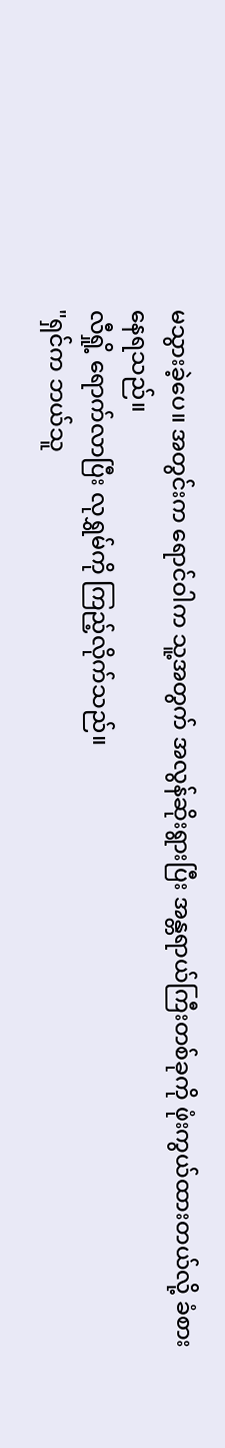မသွားခဲ့ပေ။ အတွင်းက ရောင်ဝါက သူ့အတွက် အလွန်ဆိုးရွားပြီး အန္တရာယ်ကြီးတစ်ခုကို ဖုံးကွယ်ထားတယ်လို့ ခံစားနေရသည်။
လီရှို့ ရောက်လာပြီး လုရွှမ်ကို ကြည့်လိုက်သည်။
"ရှင်က ဘယ်သူ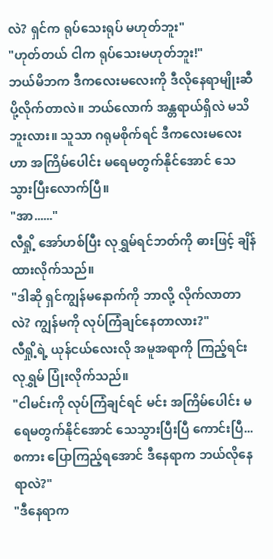လဲ? ရှင်က ရုပ်သေးရုပ် မဟုတ်ဘူး"
"ဟုတ်တယ် ငါက ရုပ်သေးမဟုတ်ဘူး!"
ဘယ်မိဘက ဒီကလေးမလေးကို ဒီလိုနေရာမျိုးဆီ ပို့လိုက်တာလဲ။ ဘယ်လောက် အန္တရာယ်ရှိလဲ မသိဘူးလား။ သူသာ ဂရုမစိုက်ရင် ဒီကလေးမလေးဟာ အကြိမ်ပေါင်း မရေမတွက်နိုင်အောင် သေသွားပြီးလောက်ပြီ။
"အာ......"
လီရှို့ အော်ဟစ်ပြီး လုရွှမ်ရင်ဘတ်ကို ဓားဖြင့် ချိန်ထားလိုက်သည်။
"ဒါဆို ရှင်ကျွန်မနောက်ကို ဘာလို့ လိုက်လာတာလဲ? ကျွန်မကို လုပ်ကြံချင်နေတာလား?"
လီရှို့ရဲ့ ယုန်ငယ်လေးလို အမူအရာကို ကြည့်ရင်း လုရွှမ် ပြုံးလိုက်သည်။
"ငါမင်းကို လုပ်ကြံချင်ရင် မင်း အကြိမ်ပေါင်း မရေမတွက်နိုင်အောင် သေသွားပြီးပြီ ကောင်းပြီ... စကား ပြောကြည့်ရအောင် ဒီနေရာက ဘယ်လိုနေရာလဲ?"
"ဒီနေရာက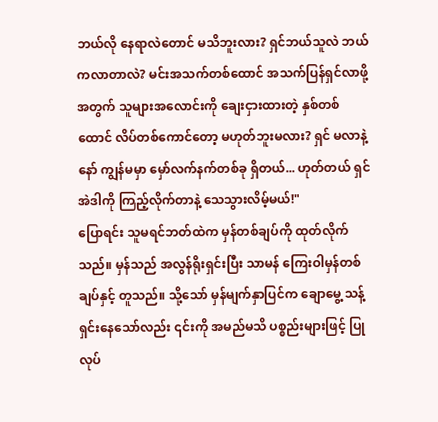ဘယ်လို နေရာလဲတောင် မသိဘူးလား? ရှင်ဘယ်သူလဲ ဘယ်ကလာတာလဲ? မင်းအသက်တစ်ထောင် အသက်ပြန်ရှင်လာဖို့အတွက် သူများအလောင်းကို ချေးငှားထားတဲ့ နှစ်တစ်ထောင် လိပ်တစ်ကောင်တော့ မဟုတ်ဘူးမလား? ရှင် မလာနဲ့နော် ကျွန်မမှာ မှော်လက်နက်တစ်ခု ရှိတယ်... ဟုတ်တယ် ရှင်အဲဒါကို ကြည့်လိုက်တာနဲ့ သေသွားလိမ့်မယ်!"
ပြောရင်း သူမရင်ဘတ်ထဲက မှန်တစ်ချပ်ကို ထုတ်လိုက်သည်။ မှန်သည် အလွန်ရိုးရှင်းပြီး သာမန် ကြေးဝါမှန်တစ်ချပ်နှင့် တူသည်။ သို့သော် မှန်မျက်နှာပြင်က ချောမွေ့ သန့်ရှင်းနေသော်လည်း ၎င်းကို အမည်မသိ ပစ္စည်းများဖြင့် ပြုလုပ်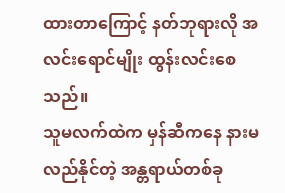ထားတာကြောင့် နတ်ဘုရားလို အလင်းရောင်မျိုး ထွန်းလင်းစေသည်။
သူမလက်ထဲက မှန်ဆီကနေ နားမလည်နိုင်တဲ့ အန္တရာယ်တစ်ခု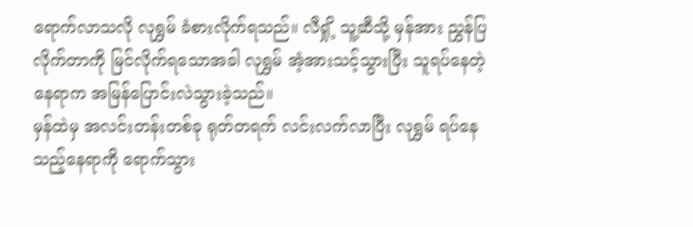ရောက်လာသလို လုရွှမ် ခံစားလိုက်ရသည်။ လီရှို့ သူ့ဆီသို့ မှန်အား ညွှန်ပြလိုက်တာကို မြင်လိုက်ရသောအခါ လုရွှမ် အံ့အားသင့်သွားပြီး သူရပ်နေတဲ့ နေရာက အမြန်ပြောင်းလဲသွားခဲ့သည်။
မှန်ထဲမှ အလင်းတန်းတစ်ခု ရုတ်တရက် လင်းလက်လာပြီး လုရွှမ် ရပ်နေသည့်နေရာကို ရောက်သွား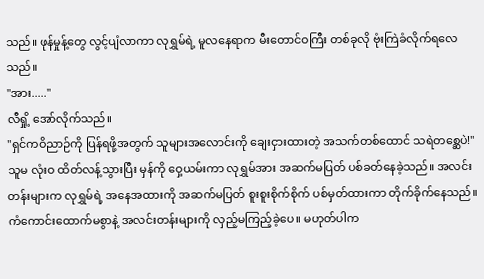သည်။ ဖုန်မှုန့်တွေ လွင့်ပျံလာကာ လုရွှမ်ရဲ့ မူလနေရာက မီးတောင်ဝကြီး တစ်ခုလို ဗုံးကြဲခံလိုက်ရလေသည်။
"အား....."
လီရှို့ အော်လိုက်သည်။
"ရှင်ကဝိညာဉ်ကို ပြန်ရဖို့အတွက် သူများအလောင်းကို ချေးငှားထားတဲ့ အသက်တစ်ထောင် သရဲတစ္ဆေပဲ!"
သူမ လုံးဝ ထိတ်လန့်သွားပြီး မှန်ကို ဝှေ့ယမ်းကာ လုရွှမ်အား အဆက်မပြတ် ပစ်ခတ်နေခဲ့သည်။ အလင်းတန်းများက လုရွှမ်ရဲ့ အနေအထားကို အဆက်မပြတ် စူးစူးစိုက်စိုက် ပစ်မှတ်ထားကာ တိုက်ခိုက်နေသည်။
ကံကောင်းထောက်မစွာနဲ့ အလင်းတန်းများကို လှည့်မကြည့်ခဲ့ပေ။ မဟုတ်ပါက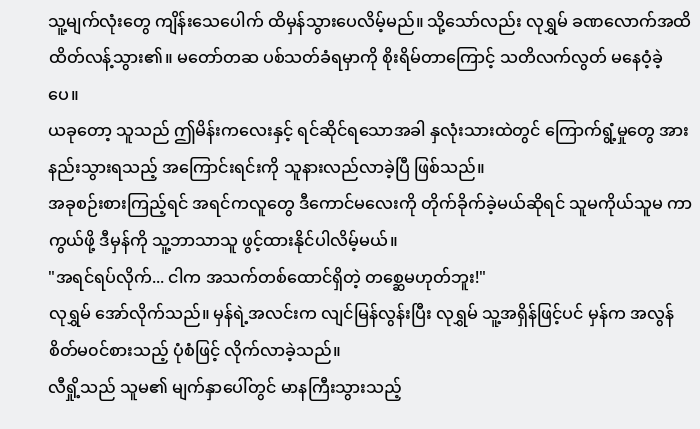သူ့မျက်လုံးတွေ ကျိန်းသေပေါက် ထိမှန်သွားပေလိမ့်မည်။ သို့သော်လည်း လုရွှမ် ခဏလောက်အထိ ထိတ်လန့်သွား၏။ မတော်တဆ ပစ်သတ်ခံရမှာကို စိုးရိမ်တာကြောင့် သတိလက်လွတ် မနေဝံ့ခဲ့ပေ။
ယခုတော့ သူသည် ဤမိန်းကလေးနှင့် ရင်ဆိုင်ရသောအခါ နှလုံးသားထဲတွင် ကြောက်ရွံ့မှုတွေ အားနည်းသွားရသည့် အကြောင်းရင်းကို သူနားလည်လာခဲ့ပြီ ဖြစ်သည်။
အခုစဉ်းစားကြည့်ရင် အရင်ကလူတွေ ဒီကောင်မလေးကို တိုက်ခိုက်ခဲ့မယ်ဆိုရင် သူမကိုယ်သူမ ကာကွယ်ဖို့ ဒီမှန်ကို သူ့ဘာသာသူ ဖွင့်ထားနိုင်ပါလိမ့်မယ်။
"အရင်ရပ်လိုက်... ငါက အသက်တစ်ထောင်ရှိတဲ့ တစ္ဆေမဟုတ်ဘူး!"
လုရွှမ် အော်လိုက်သည်။ မှန်ရဲ့အလင်းက လျင်မြန်လွန်းပြီး လုရွှမ် သူ့အရှိန်ဖြင့်ပင် မှန်က အလွန်စိတ်မ၀င်စားသည့် ပုံစံဖြင့် လိုက်လာခဲ့သည်။
လီရှို့သည် သူမ၏ မျက်နှာပေါ်တွင် မာနကြီးသွားသည့်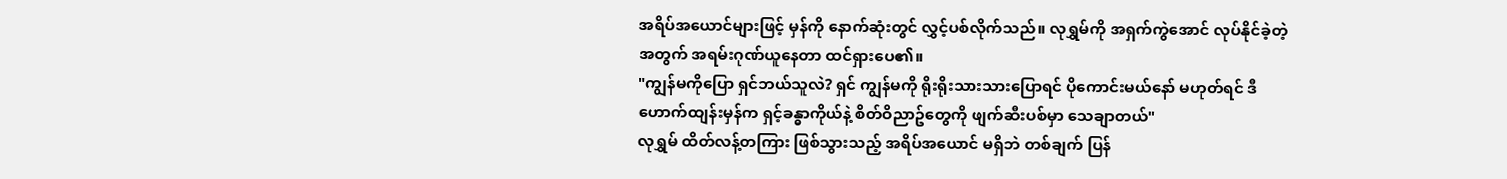အရိပ်အယောင်များဖြင့် မှန်ကို နောက်ဆုံးတွင် လွှင့်ပစ်လိုက်သည်။ လုရွှမ်ကို အရှက်ကွဲအောင် လုပ်နိုင်ခဲ့တဲ့အတွက် အရမ်းဂုဏ်ယူနေတာ ထင်ရှားပေ၏။
"ကျွန်မကိုပြော ရှင်ဘယ်သူလဲ? ရှင် ကျွန်မကို ရိုးရိုးသားသားပြောရင် ပိုကောင်းမယ်နော် မဟုတ်ရင် ဒီဟောက်ထျန်းမှန်က ရှင့်ခန္ဓာကိုယ်နဲ့ စိတ်ဝိညာဥ်တွေကို ဖျက်ဆီးပစ်မှာ သေချာတယ်"
လုရွှမ် ထိတ်လန့်တကြား ဖြစ်သွားသည့် အရိပ်အယောင် မရှိဘဲ တစ်ချက် ပြန်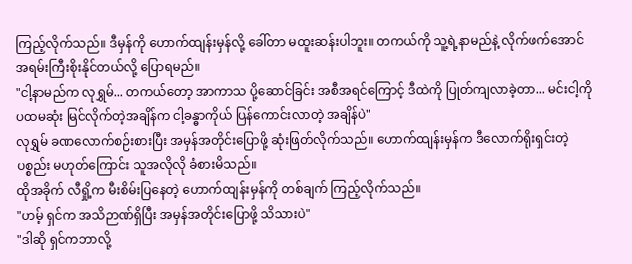ကြည့်လိုက်သည်။ ဒီမှန်ကို ဟောက်ထျန်းမှန်လို့ ခေါ်တာ မထူးဆန်းပါဘူး။ တကယ်ကို သူ့ရဲ့နာမည်နဲ့ လိုက်ဖက်အောင် အရမ်းကြီးစိုးနိုင်တယ်လို့ ပြောရမည်။
"ငါ့နာမည်က လုရွှမ်... တကယ်တော့ အာကာသ ပို့ဆောင်ခြင်း အစီအရင်ကြောင့် ဒီထဲကို ပြုတ်ကျလာခဲ့တာ... မင်းငါ့ကို ပထမဆုံး မြင်လိုက်တဲ့အချိန်က ငါ့ခန္ဓာကိုယ် ပြန်ကောင်းလာတဲ့ အချိန်ပဲ"
လုရွှမ် ခဏလောက်စဉ်းစားပြီး အမှန်အတိုင်းပြောဖို့ ဆုံးဖြတ်လိုက်သည်။ ဟောက်ထျန်းမှန်က ဒီလောက်ရိုးရှင်းတဲ့ ပစ္စည်း မဟုတ်ကြောင်း သူအလိုလို ခံစားမိသည်။
ထိုအခိုက် လီရှို့က မီးစိမ်းပြနေတဲ့ ဟောက်ထျန်းမှန်ကို တစ်ချက် ကြည့်လိုက်သည်။
"ဟမ့် ရှင်က အသိဉာဏ်ရှိပြီး အမှန်အတိုင်းပြောဖို့ သိသားပဲ"
"ဒါဆို ရှင်ကဘာလို့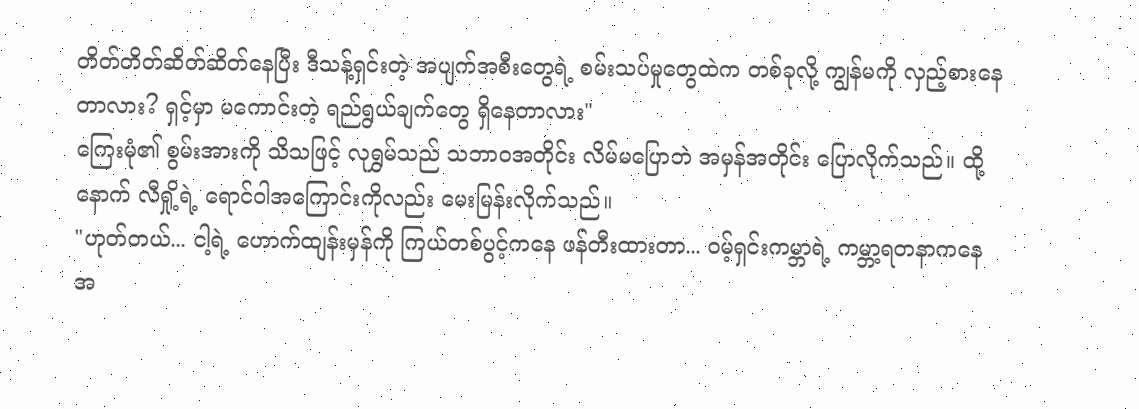တိတ်တိတ်ဆိတ်ဆိတ်နေပြီး ဒီသန့်ရှင်းတဲ့ အပျက်အစီးတွေရဲ့ စမ်းသပ်မှုတွေထဲက တစ်ခုလို့ ကျွန်မကို လှည့်စားနေတာလား? ရှင့်မှာ မကောင်းတဲ့ ရည်ရွယ်ချက်တွေ ရှိနေတာလား"
ကြေးမုံ၏ စွမ်းအားကို သိသဖြင့် လုရွှမ်သည် သဘာဝအတိုင်း လိမ်မပြောဘဲ အမှန်အတိုင်း ပြောလိုက်သည်။ ထို့နောက် လီရှို့ရဲ့ ရောင်ဝါအကြောင်းကိုလည်း မေးမြန်းလိုက်သည်။
"ဟုတ်တယ်... ငါ့ရဲ့ ဟောက်ထျန်းမှန်ကို ကြယ်တစ်ပွင့်ကနေ ဖန်တီးထားတာ... ဝမ့်ရှင်းကမ္ဘာရဲ့ ကမ္ဘာ့ရတနာကနေ အ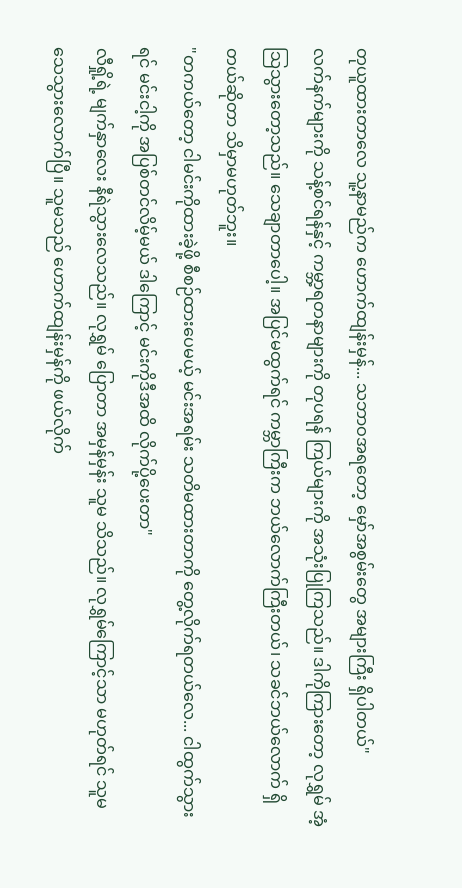တုယူထားတာလေ သူ့နာမည်က ဟောက်ထျန်းမှန်... သဘာဝအရတော့ မှော်အစွမ်းတွေ အများကြီး ရှိပါတယ်"
လက်နက်များကို သန့်စင်ရန်နှင့် ကမ္ဘာ့ရတနာများကို တုပရန် ကြယ်များကို အသုံးပြုကြသည်။ ဒါကိုကြားတော့ လုရွှမ် အံ့သြသွားတော့သည်။ သေချာတာပေါ့။ အပြင်မထွက်ရင် ကမ္ဘာကြီးက ဘယ်လောက်ကြီးတယ်၊ သခင်ဘယ်လောက် ရှိတယ်ဆိုတာ သိမှာမဟုတ်ဘူး။
"တကယ်တော့ ငါမင်းကိုထားခဲ့ဖို့ စီစဉ်ထားပေမယ့် မင်းအရမ်း သတိမထားတာကို တွေ့လိုက်ရတယ်လေ... ငါထွက်သွားရင် မင်းငါ့ကို အပြစ်တင်လိမ့်မယ် ဒါကြောင့် မင်းကိုဒီအထိ လိုက်ပို့ပေးတာ"
လီရှို့ရဲ့ မျက်နှာလေး နီရဲသွားလေသည်။ လုရွှမ် ပြောတာ အမှန်မှန်း သူမ သိသည်။ လုရွှမ်ကြောင့်သာ မဟုတ်ရင် သူမ သေသွားလောက်ပြီ။ သူမသည် ဟောက်ထျန်းမှန်ကို ဖယ်လိုက်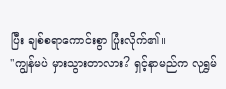ပြီး ချစ်စရာကောင်းစွာ ပြုံးလိုက်၏။
"ကျွန်မပဲ မှားသွားတာလား? ရှင့်နာမည်က လုရွှမ်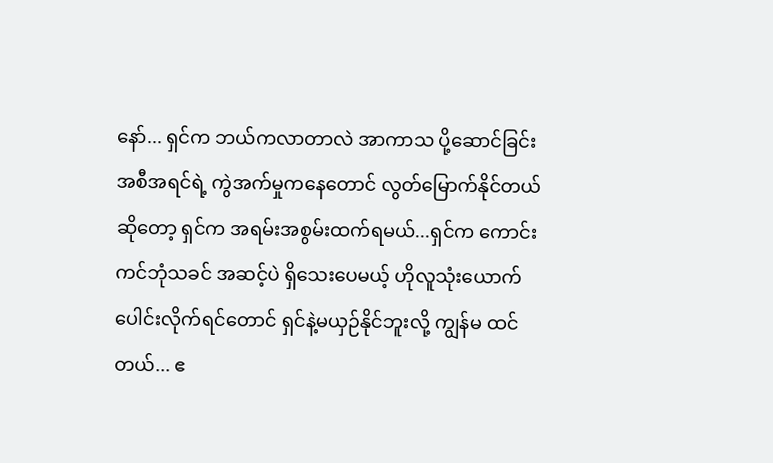နော်... ရှင်က ဘယ်ကလာတာလဲ အာကာသ ပို့ဆောင်ခြင်း အစီအရင်ရဲ့ ကွဲအက်မှုကနေတောင် လွတ်မြောက်နိုင်တယ် ဆိုတော့ ရှင်က အရမ်းအစွမ်းထက်ရမယ်...ရှင်က ကောင်းကင်ဘုံသခင် အဆင့်ပဲ ရှိသေးပေမယ့် ဟိုလူသုံးယောက် ပေါင်းလိုက်ရင်တောင် ရှင်နဲ့မယှဉ်နိုင်ဘူးလို့ ကျွန်မ ထင်တယ်... ဧ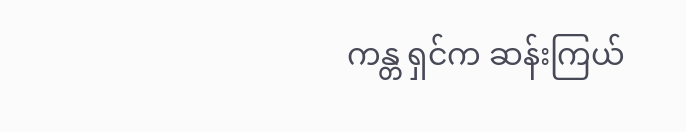ကန္တ ရှင်က ဆန်းကြယ်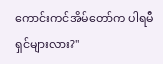ကောင်းကင်အိမ်တော်က ပါရမီရှင်များလား?"